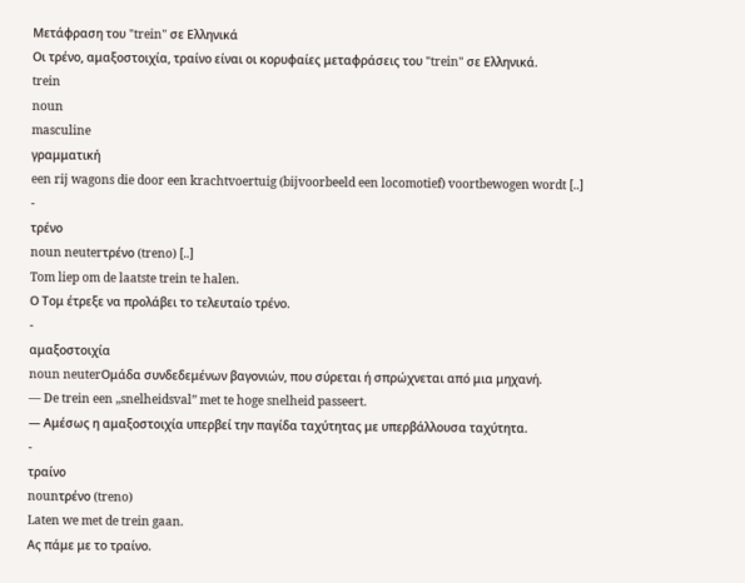Μετάφραση του "trein" σε Ελληνικά
Οι τρένο, αμαξοστοιχία, τραίνο είναι οι κορυφαίες μεταφράσεις του "trein" σε Ελληνικά.
trein
noun
masculine
γραμματική
een rij wagons die door een krachtvoertuig (bijvoorbeeld een locomotief) voortbewogen wordt [..]
-
τρένο
noun neuterτρένο (treno) [..]
Tom liep om de laatste trein te halen.
Ο Τομ έτρεξε να προλάβει το τελευταίο τρένο.
-
αμαξοστοιχία
noun neuterΟμάδα συνδεδεμένων βαγονιών, που σύρεται ή σπρώχνεται από μια μηχανή.
— De trein een „snelheidsval” met te hoge snelheid passeert.
— Αμέσως η αμαξοστοιχία υπερβεί την παγίδα ταχύτητας με υπερβάλλουσα ταχύτητα.
-
τραίνο
nounτρένο (treno)
Laten we met de trein gaan.
Ας πάμε με το τραίνο.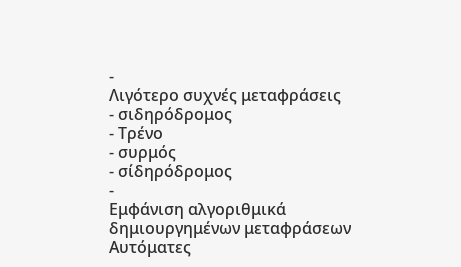-
Λιγότερο συχνές μεταφράσεις
- σιδηρόδρομος
- Τρένο
- συρμός
- σίδηρόδρομος
-
Εμφάνιση αλγοριθμικά δημιουργημένων μεταφράσεων
Αυτόματες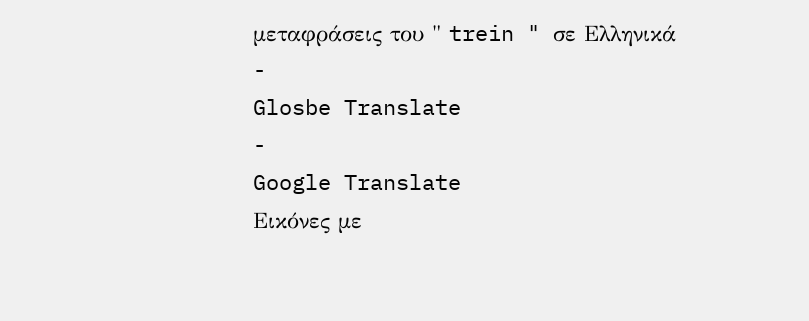μεταφράσεις του " trein " σε Ελληνικά
-
Glosbe Translate
-
Google Translate
Εικόνες με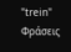"trein"
Φράσεις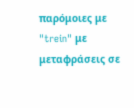παρόμοιες με "trein" με μεταφράσεις σε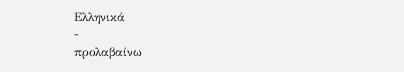Ελληνικά
-
προλαβαίνω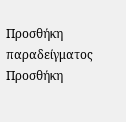Προσθήκη παραδείγματος
Προσθήκη